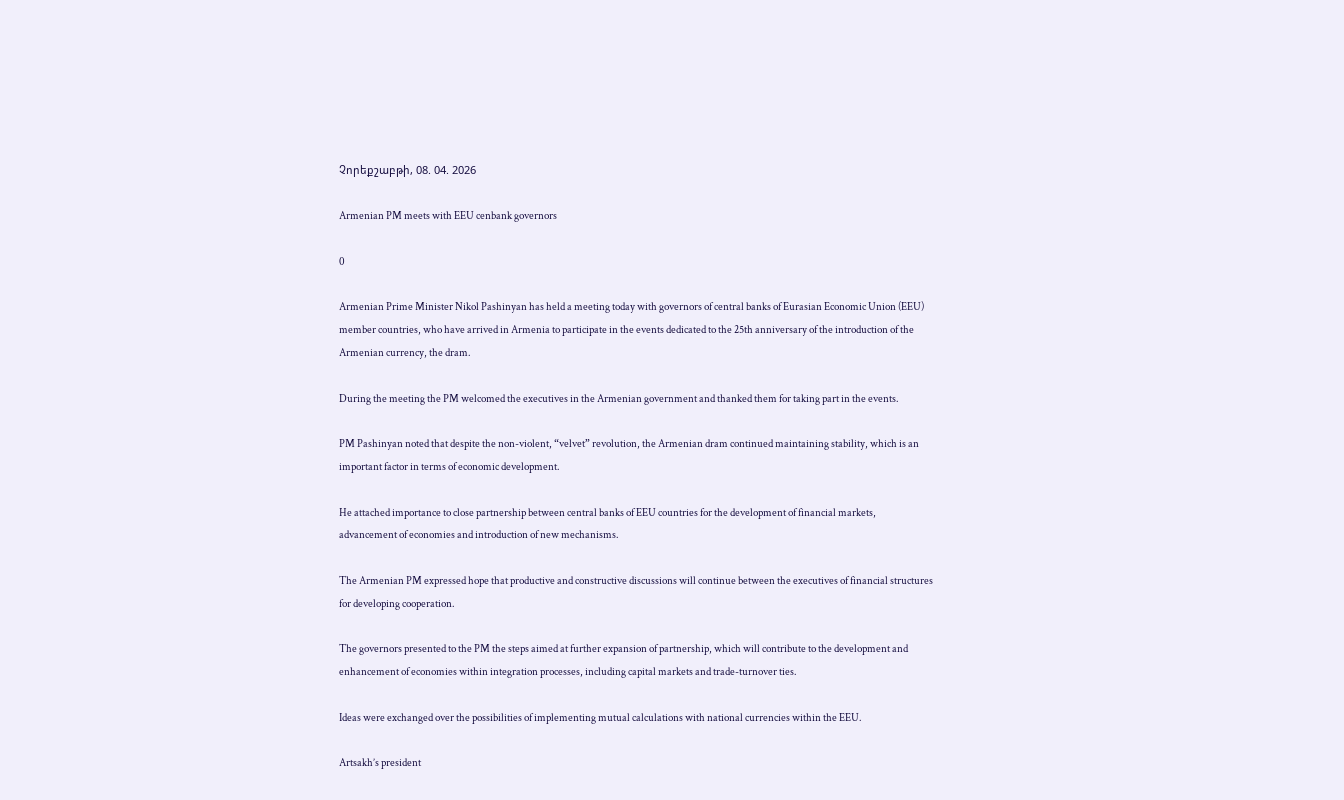Չորեքշաբթի, 08. 04. 2026

Armenian PM meets with EEU cenbank governors

0

Armenian Prime Minister Nikol Pashinyan has held a meeting today with governors of central banks of Eurasian Economic Union (EEU) member countries, who have arrived in Armenia to participate in the events dedicated to the 25th anniversary of the introduction of the Armenian currency, the dram.

During the meeting the PM welcomed the executives in the Armenian government and thanked them for taking part in the events.

PM Pashinyan noted that despite the non-violent, “velvet” revolution, the Armenian dram continued maintaining stability, which is an important factor in terms of economic development.

He attached importance to close partnership between central banks of EEU countries for the development of financial markets, advancement of economies and introduction of new mechanisms.

The Armenian PM expressed hope that productive and constructive discussions will continue between the executives of financial structures for developing cooperation.

The governors presented to the PM the steps aimed at further expansion of partnership, which will contribute to the development and enhancement of economies within integration processes, including capital markets and trade-turnover ties.

Ideas were exchanged over the possibilities of implementing mutual calculations with national currencies within the EEU.

Artsakh’s president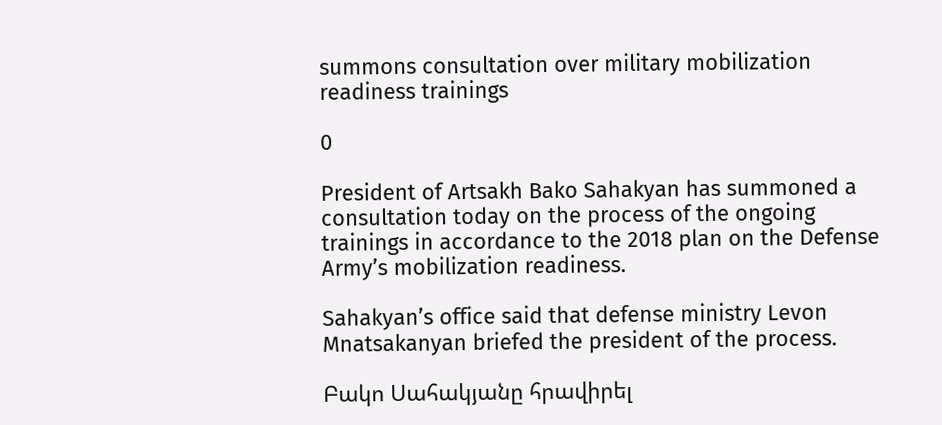summons consultation over military mobilization readiness trainings

0

President of Artsakh Bako Sahakyan has summoned a consultation today on the process of the ongoing trainings in accordance to the 2018 plan on the Defense Army’s mobilization readiness.

Sahakyan’s office said that defense ministry Levon Mnatsakanyan briefed the president of the process.

Բակո Սահակյանը հրավիրել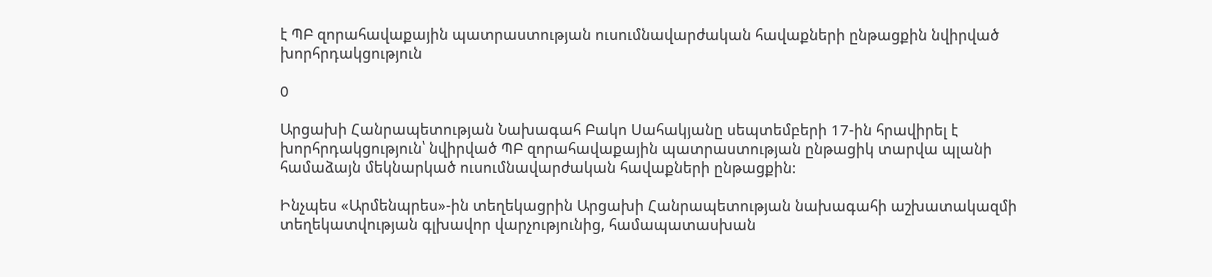է ՊԲ զորահավաքային պատրաստության ուսումնավարժական հավաքների ընթացքին նվիրված խորհրդակցություն

0

Արցախի Հանրապետության Նախագահ Բակո Սահակյանը սեպտեմբերի 17-ին հրավիրել է խորհրդակցություն՝ նվիրված ՊԲ զորահավաքային պատրաստության ընթացիկ տարվա պլանի համաձայն մեկնարկած ուսումնավարժական հավաքների ընթացքին:

Ինչպես «Արմենպրես»-ին տեղեկացրին Արցախի Հանրապետության նախագահի աշխատակազմի տեղեկատվության գլխավոր վարչությունից, համապատասխան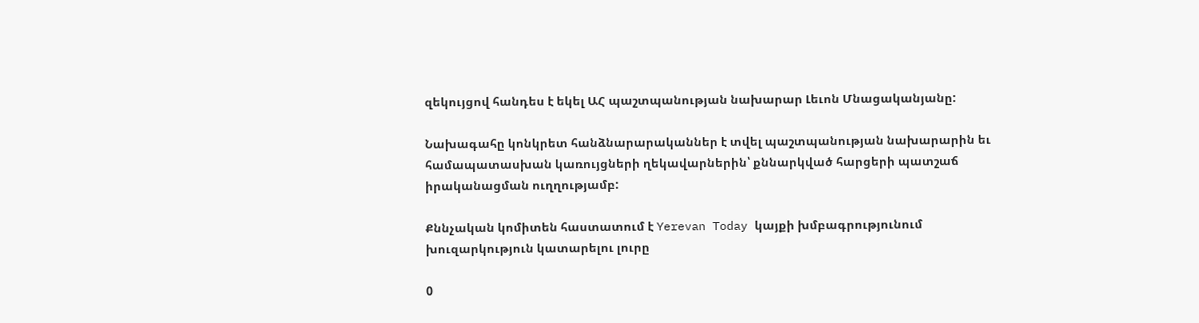զեկույցով հանդես է եկել ԱՀ պաշտպանության նախարար Լեւոն Մնացականյանը:

Նախագահը կոնկրետ հանձնարարականներ է տվել պաշտպանության նախարարին եւ համապատասխան կառույցների ղեկավարներին՝ քննարկված հարցերի պատշաճ իրականացման ուղղությամբ:

Քննչական կոմիտեն հաստատում է Yerevan Today կայքի խմբագրությունում խուզարկություն կատարելու լուրը

0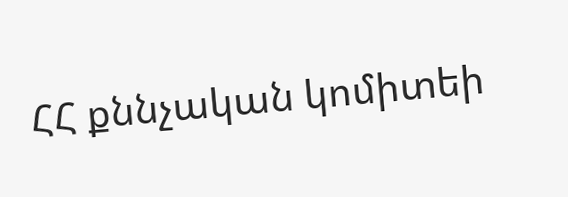ՀՀ քննչական կոմիտեի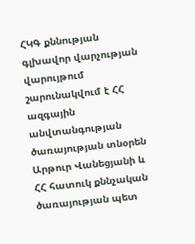ՀԿԳ քննության գլխավոր վարչության վարույթում շարունակվում է ՀՀ ազգային անվտանգության ծառայության տնօրեն Արթուր Վանեցյանի և ՀՀ հատուկ քննչական ծառայության պետ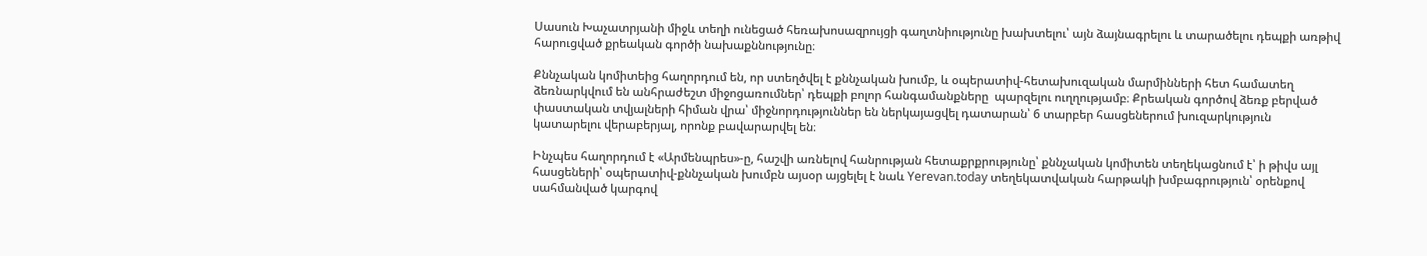Սասուն Խաչատրյանի միջև տեղի ունեցած հեռախոսազրույցի գաղտնիությունը խախտելու՝ այն ձայնագրելու և տարածելու դեպքի առթիվ հարուցված քրեական գործի նախաքննությունը։

Քննչական կոմիտեից հաղորդում են, որ ստեղծվել է քննչական խումբ, և օպերատիվ-հետախուզական մարմինների հետ համատեղ ձեռնարկվում են անհրաժեշտ միջոցառումներ՝ դեպքի բոլոր հանգամանքները  պարզելու ուղղությամբ։ Քրեական գործով ձեռք բերված փաստական տվյալների հիման վրա՝ միջնորդություններ են ներկայացվել դատարան՝ 6 տարբեր հասցեներում խուզարկություն կատարելու վերաբերյալ, որոնք բավարարվել են։

Ինչպես հաղորդում է «Արմենպրես»-ը, հաշվի առնելով հանրության հետաքրքրությունը՝ քննչական կոմիտեն տեղեկացնում է՝ ի թիվս այլ հասցեների՝ օպերատիվ-քննչական խումբն այսօր այցելել է նաև Yerevan.today տեղեկատվական հարթակի խմբագրություն՝ օրենքով սահմանված կարգով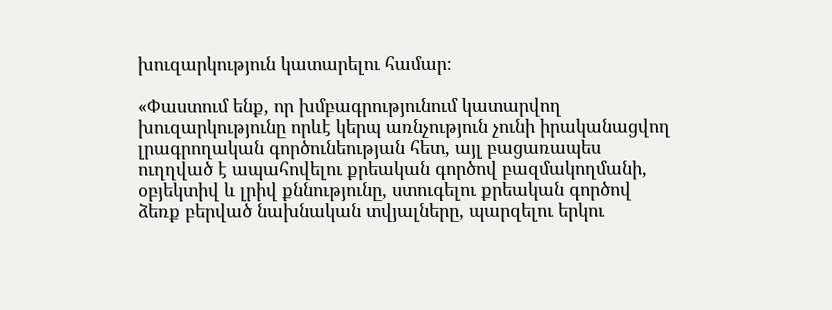խուզարկություն կատարելու համար։

«Փաստում ենք, որ խմբագրությունում կատարվող խուզարկությունը որևէ կերպ առնչություն չունի իրականացվող լրագրողական գործունեության հետ, այլ բացառապես ուղղված է ապահովելու քրեական գործով բազմակողմանի, օբյեկտիվ և լրիվ քննությունը, ստուգելու քրեական գործով ձեռք բերված նախնական տվյալները, պարզելու երկու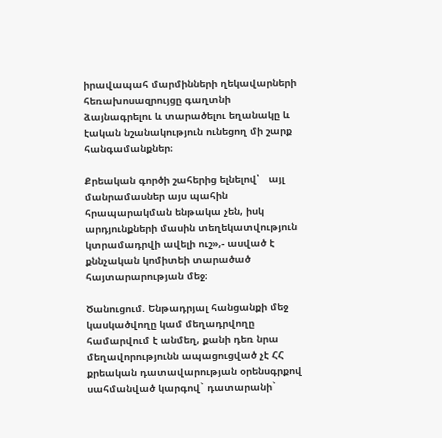իրավապահ մարմինների ղեկավարների հեռախոսազրույցը գաղտնի ձայնագրելու և տարածելու եղանակը և էական նշանակություն ունեցող մի շարք հանգամանքներ։

Քրեական գործի շահերից ելնելով՝   այլ մանրամասներ այս պահին  հրապարակման ենթակա չեն, իսկ արդյունքների մասին տեղեկատվություն կտրամադրվի ավելի ուշ»,- ասված է քննչական կոմիտեի տարածած հայտարարության մեջ։

Ծանուցում. Ենթադրյալ հանցանքի մեջ կասկածվողը կամ մեղադրվողը համարվում է անմեղ, քանի դեռ նրա մեղավորությունն ապացուցված չէ ՀՀ քրեական դատավարության օրենսգրքով սահմանված կարգով` դատարանի`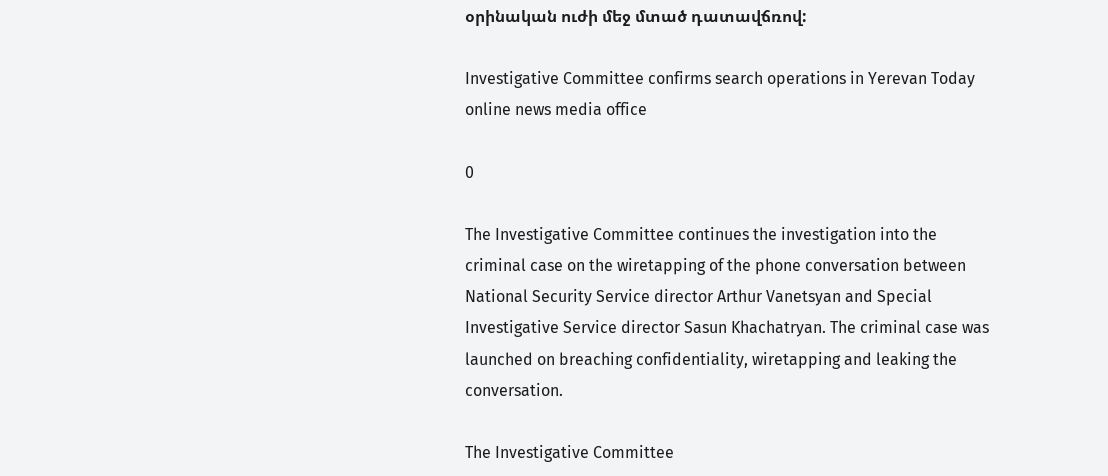օրինական ուժի մեջ մտած դատավճռով:

Investigative Committee confirms search operations in Yerevan Today online news media office

0

The Investigative Committee continues the investigation into the criminal case on the wiretapping of the phone conversation between National Security Service director Arthur Vanetsyan and Special Investigative Service director Sasun Khachatryan. The criminal case was launched on breaching confidentiality, wiretapping and leaking the conversation.

The Investigative Committee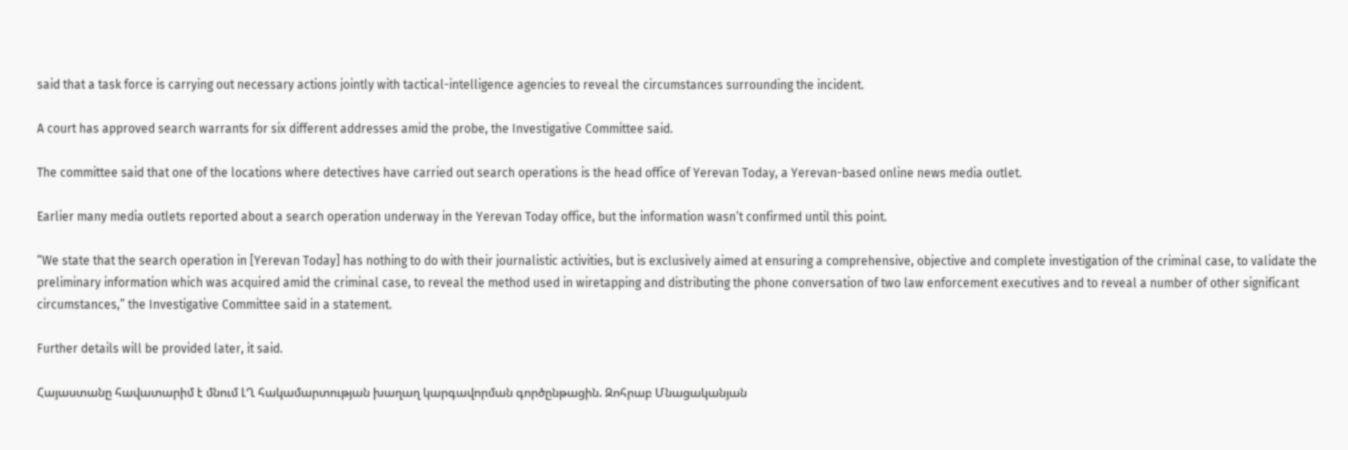said that a task force is carrying out necessary actions jointly with tactical-intelligence agencies to reveal the circumstances surrounding the incident.

A court has approved search warrants for six different addresses amid the probe, the Investigative Committee said.

The committee said that one of the locations where detectives have carried out search operations is the head office of Yerevan Today, a Yerevan-based online news media outlet.

Earlier many media outlets reported about a search operation underway in the Yerevan Today office, but the information wasn’t confirmed until this point.

“We state that the search operation in [Yerevan Today] has nothing to do with their journalistic activities, but is exclusively aimed at ensuring a comprehensive, objective and complete investigation of the criminal case, to validate the preliminary information which was acquired amid the criminal case, to reveal the method used in wiretapping and distributing the phone conversation of two law enforcement executives and to reveal a number of other significant circumstances,” the Investigative Committee said in a statement.

Further details will be provided later, it said.

Հայաստանը հավատարիմ է մնում ԼՂ հակամարտության խաղաղ կարգավորման գործընթացին. Զոհրաբ Մնացականյան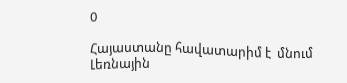0

Հայաստանը հավատարիմ է  մնում Լեռնային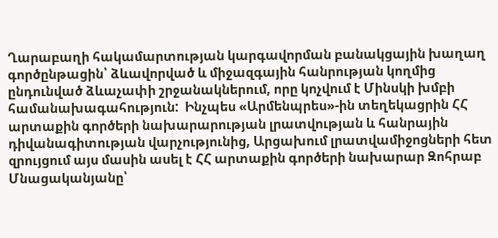Ղարաբաղի հակամարտության կարգավորման բանակցային խաղաղ գործընթացին՝ ձևավորված և միջազգային հանրության կողմից ընդունված ձևաչափի շրջանակներում, որը կոչվում է Մինսկի խմբի համանախագահություն:  Ինչպես «Արմենպրես»-ին տեղեկացրին ՀՀ արտաքին գործերի նախարարության լրատվության և հանրային դիվանագիտության վարչությունից, Արցախում լրատվամիջոցների հետ զրույցում այս մասին ասել է ՀՀ արտաքին գործերի նախարար Զոհրաբ Մնացականյանը՝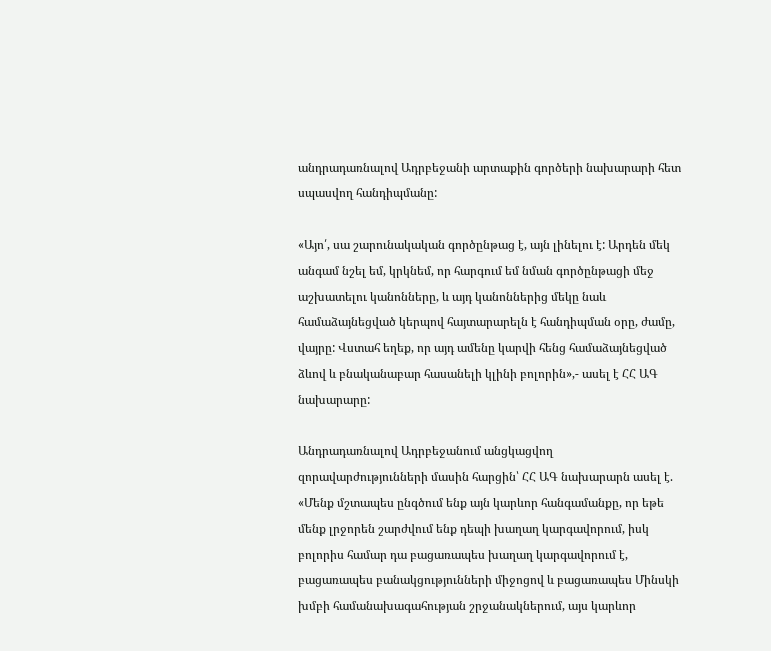անդրադառնալով Ադրբեջանի արտաքին գործերի նախարարի հետ սպասվող հանդիպմանը:

«Այո՛, սա շարունակական գործընթաց է, այն լինելու է: Արդեն մեկ անգամ նշել եմ, կրկնեմ, որ հարգում եմ նման գործընթացի մեջ աշխատելու կանոնները, և այդ կանոններից մեկը նաև համաձայնեցված կերպով հայտարարելն է հանդիպման օրը, ժամը, վայրը: Վստահ եղեք, որ այդ ամենը կարվի հենց համաձայնեցված ձևով և բնականաբար հասանելի կլինի բոլորին»,- ասել է ՀՀ ԱԳ նախարարը:

Անդրադառնալով Ադրբեջանում անցկացվող զորավարժությունների մասին հարցին՝ ՀՀ ԱԳ նախարարն ասել է. «Մենք մշտապես ընգծում ենք այն կարևոր հանգամանքը, որ եթե մենք լրջորեն շարժվում ենք դեպի խաղաղ կարգավորում, իսկ բոլորիս համար դա բացառապես խաղաղ կարգավորում է, բացառապես բանակցությունների միջոցով և բացառապես Մինսկի խմբի համանախագահության շրջանակներում, այս կարևոր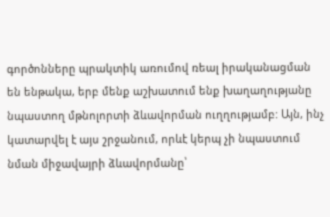գործոնները պրակտիկ առումով ռեալ իրականացման են ենթակա, երբ մենք աշխատում ենք խաղաղությանը նպաստող մթնոլորտի ձևավորման ուղղությամբ: Այն, ինչ կատարվել է այս շրջանում, որևէ կերպ չի նպաստում նման միջավայրի ձևավորմանը՝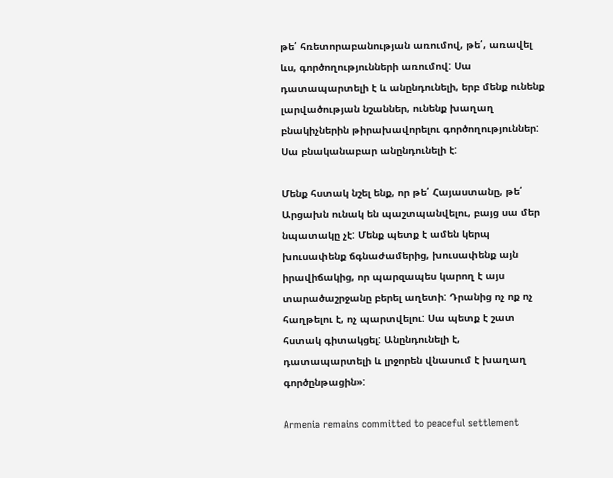թե՛ հռետորաբանության առումով, թե՛, առավել ևս, գործողությունների առումով: Սա դատապարտելի է և անընդունելի, երբ մենք ունենք լարվածության նշաններ, ունենք խաղաղ բնակիչներին թիրախավորելու գործողություններ: Սա բնականաբար անընդունելի է:

Մենք հստակ նշել ենք, որ թե՛ Հայաստանը, թե՛ Արցախն ունակ են պաշտպանվելու, բայց սա մեր նպատակը չէ: Մենք պետք է ամեն կերպ խուսափենք ճգնաժամերից, խուսափենք այն իրավիճակից, որ պարզապես կարող է այս տարածաշրջանը բերել աղետի: Դրանից ոչ ոք ոչ հաղթելու է, ոչ պարտվելու: Սա պետք է շատ հստակ գիտակցել: Անընդունելի է, դատապարտելի և լրջորեն վնասում է խաղաղ գործընթացին»:

Armenia remains committed to peaceful settlement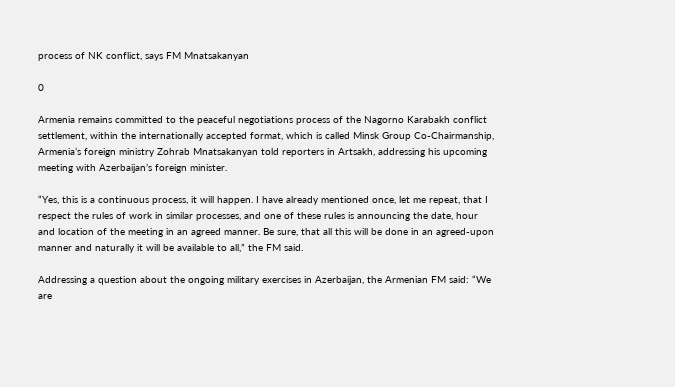process of NK conflict, says FM Mnatsakanyan

0

Armenia remains committed to the peaceful negotiations process of the Nagorno Karabakh conflict settlement, within the internationally accepted format, which is called Minsk Group Co-Chairmanship, Armenia’s foreign ministry Zohrab Mnatsakanyan told reporters in Artsakh, addressing his upcoming meeting with Azerbaijan’s foreign minister.

“Yes, this is a continuous process, it will happen. I have already mentioned once, let me repeat, that I respect the rules of work in similar processes, and one of these rules is announcing the date, hour and location of the meeting in an agreed manner. Be sure, that all this will be done in an agreed-upon manner and naturally it will be available to all,” the FM said.

Addressing a question about the ongoing military exercises in Azerbaijan, the Armenian FM said: “We are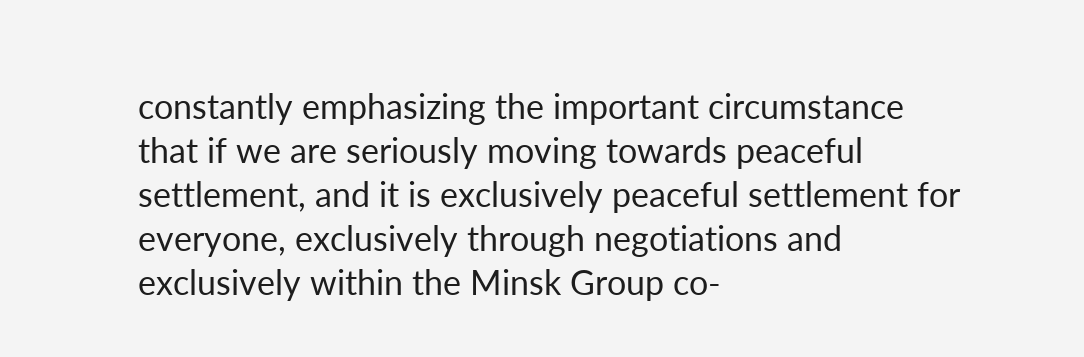constantly emphasizing the important circumstance that if we are seriously moving towards peaceful settlement, and it is exclusively peaceful settlement for everyone, exclusively through negotiations and exclusively within the Minsk Group co-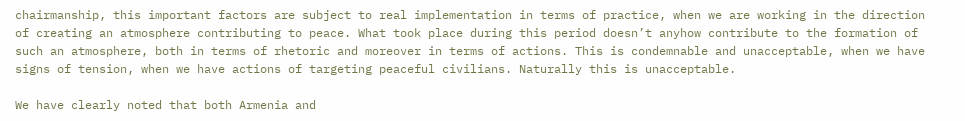chairmanship, this important factors are subject to real implementation in terms of practice, when we are working in the direction of creating an atmosphere contributing to peace. What took place during this period doesn’t anyhow contribute to the formation of such an atmosphere, both in terms of rhetoric and moreover in terms of actions. This is condemnable and unacceptable, when we have signs of tension, when we have actions of targeting peaceful civilians. Naturally this is unacceptable.

We have clearly noted that both Armenia and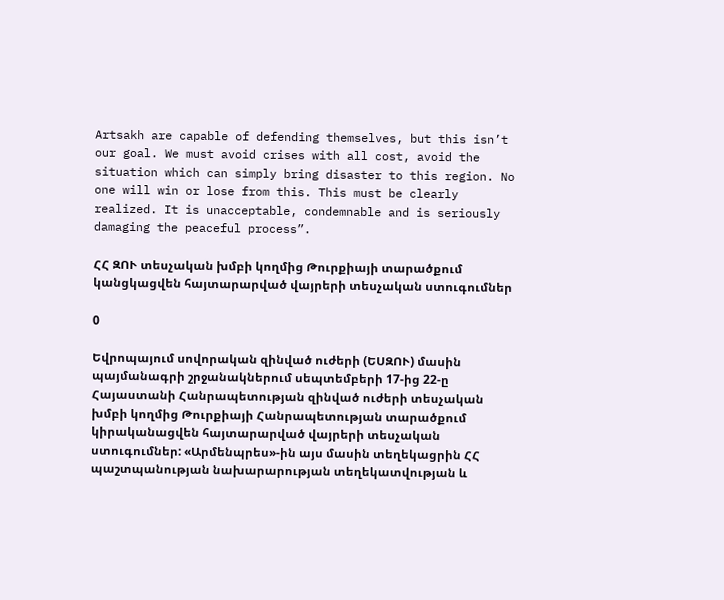Artsakh are capable of defending themselves, but this isn’t our goal. We must avoid crises with all cost, avoid the situation which can simply bring disaster to this region. No one will win or lose from this. This must be clearly realized. It is unacceptable, condemnable and is seriously damaging the peaceful process”.

ՀՀ ԶՈՒ տեսչական խմբի կողմից Թուրքիայի տարածքում կանցկացվեն հայտարարված վայրերի տեսչական ստուգումներ

0

Եվրոպայում սովորական զինված ուժերի (ԵՍԶՈՒ) մասին պայմանագրի շրջանակներում սեպտեմբերի 17-ից 22-ը Հայաստանի Հանրապետության զինված ուժերի տեսչական խմբի կողմից Թուրքիայի Հանրապետության տարածքում կիրականացվեն հայտարարված վայրերի տեսչական ստուգումներ: «Արմենպրես»-ին այս մասին տեղեկացրին ՀՀ պաշտպանության նախարարության տեղեկատվության և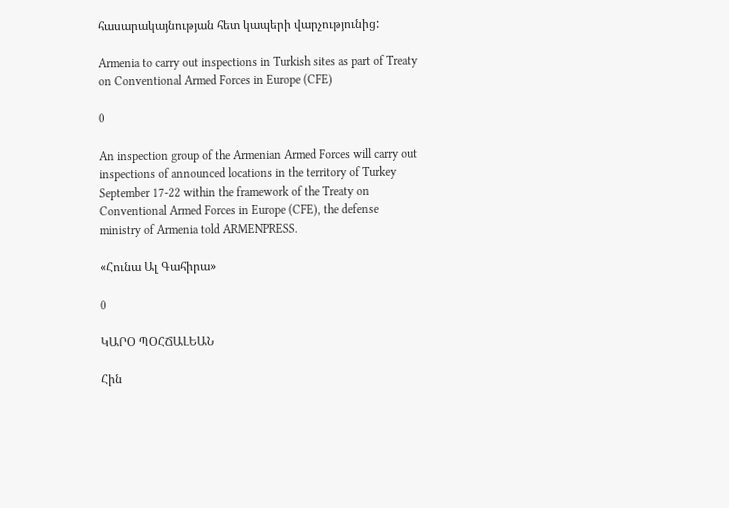հասարակայնության հետ կապերի վարչությունից:

Armenia to carry out inspections in Turkish sites as part of Treaty on Conventional Armed Forces in Europe (CFE)

0

An inspection group of the Armenian Armed Forces will carry out inspections of announced locations in the territory of Turkey September 17-22 within the framework of the Treaty on Conventional Armed Forces in Europe (CFE), the defense ministry of Armenia told ARMENPRESS.

«Հունա Ալ Գահիրա»

0

ԿԱՐՕ ՊՕՀՃԱԼԵԱՆ

Հին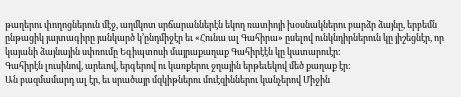թաղերու փողոցներուն մէջ, աղմկոտ սրճարաններէն եկող ռատիոյի խօսնակներու բարձր ձայնը, երբեմն ընթացիկ յայտագիրը յանկարծ կ’ընդմիջէր եւ «Հունա ալ Գահիրա» ըսելով ունկնդիրներուն կը յիշեցնէր, որ կայանի ձայնային սփռումը Եգիպտոսի մայրաքաղաք Գահիրէէն կը կատարուէր:
Գահիրէն լուսինով, արեւով, երգերով ու կառքերու ջղային երթեւեկով մեծ քաղաք էր:
Ան բազմամարդ ալ էր, եւ սրածայր մզկիթներու մուէզիններու կանչերով Միջին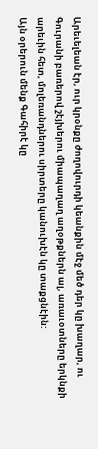Արեւելեան էր, ուր կրօնքը ժողովուրդի կեանքին մէջ մեծ դեր կը խաղար, ու Գուրանի բառերով շէյխերու միապաղաղ աղօթքներն ալ, առաւօտները երկնքի արեւին հետ, մոլեռանդներու սիրտերը կանուխէն կը տաքցնէին:
Այն օրերուն մենք Գահիրէ կը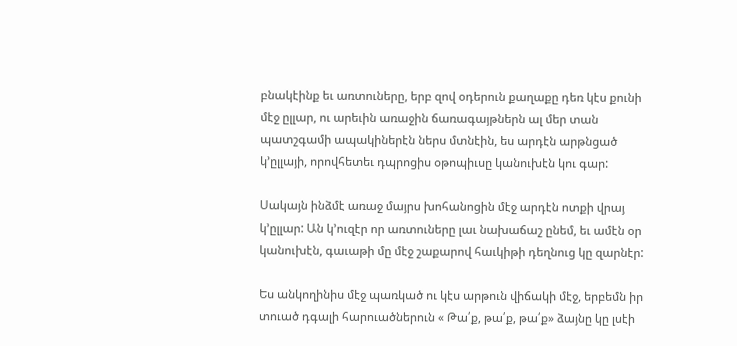բնակէինք եւ առտուները, երբ զով օդերուն քաղաքը դեռ կէս քունի մէջ ըլլար, ու արեւին առաջին ճառագայթներն ալ մեր տան պատշգամի ապակիներէն ներս մտնէին, ես արդէն արթնցած կ’ըլլայի, որովհետեւ դպրոցիս օթոպիւսը կանուխէն կու գար:

Սակայն ինձմէ առաջ մայրս խոհանոցին մէջ արդէն ոտքի վրայ կ’ըլլար: Ան կ’ուզէր որ առտուները լաւ նախաճաշ ընեմ, եւ ամէն օր կանուխէն, գաւաթի մը մէջ շաքարով հաւկիթի դեղնուց կը զարնէր:

Ես անկողինիս մէջ պառկած ու կէս արթուն վիճակի մէջ, երբեմն իր տուած դգալի հարուածներուն « Թա՛ք, թա՛ք, թա՛ք» ձայնը կը լսէի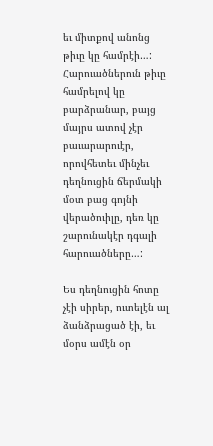եւ միտքով անոնց թիւը կը համրէի…:
Հարուածներուն թիւը համրելով կը բարձրանար, բայց մայրս ատով չէր բաւարարուէր, որովհետեւ մինչեւ դեղնուցին ճերմակի մօտ բաց գոյնի վերածուիլը, դեռ կը շարունակէր դգալի հարուածները…:

Ես դեղնուցին հոտը չէի սիրեր, ուտելէն ալ ձանձրացած էի, եւ մօրս ամէն օր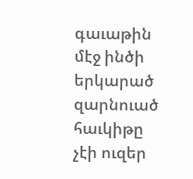գաւաթին մէջ ինծի երկարած զարնուած հաւկիթը չէի ուզեր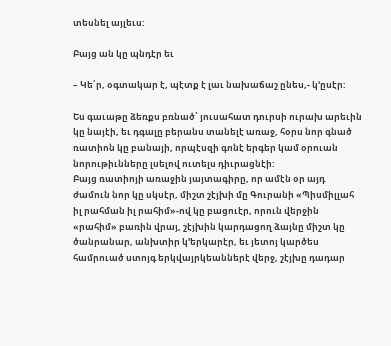տեսնել այլեւս:

Բայց ան կը պնդէր եւ

– Կե՛ր, օգտակար է, պէտք է լաւ նախաճաշ ընես,- կ’ըսէր:

Ես գաւաթը ձեռքս բռնած՝ յուսահատ դուրսի ուրախ արեւին
կը նայէի, եւ դգալը բերանս տանելէ առաջ, հօրս նոր գնած ռատիոն կը բանայի, որպէսզի գոնէ երգեր կամ օրուան նորութիւնները լսելով ուտելս դիւրացնէի:
Բայց ռատիոյի առաջին յայտագիրը, որ ամէն օր այդ ժամուն նոր կը սկսէր, միշտ շէյխի մը Գուրանի «Պիսմիլլահ իլ րահման իլ րահիմ»-ով կը բացուէր, որուն վերջին «րահիմ» բառին վրայ, շէյխին կարդացող ձայնը միշտ կը ծանրանար, անխտիր կ’երկարէր, եւ յետոյ կարծես համրուած ստոյգ երկվայրկեաններէ վերջ, շէյխը դադար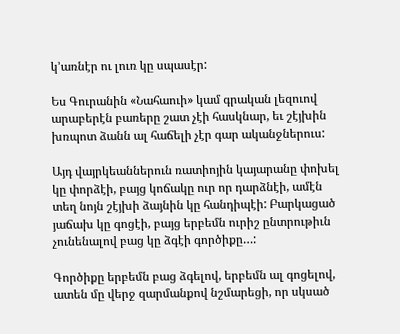կ’առնէր ու լուռ կը սպասէր:

Ես Գուրանին «Նահաուի» կամ գրական լեզուով արաբերէն բառերը շատ չէի հասկնար, եւ շէյխին խռպոտ ձանն ալ հաճելի չէր գար ականջներուս:

Այդ վայրկեաններուն ռատիոյին կայարանը փոխել կը փորձէի, բայց կոճակը ուր որ դարձնէի, ամէն տեղ նոյն շէյխի ձայնին կը հանդիպէի: Բարկացած յաճախ կը գոցէի, բայց երբեմն ուրիշ ընտրութիւն չունենալով բաց կը ձգէի գործիքը…:

Գործիքը երբեմն բաց ձգելով, երբեմն ալ գոցելով, ատեն մը վերջ զարմանքով նշմարեցի, որ սկսած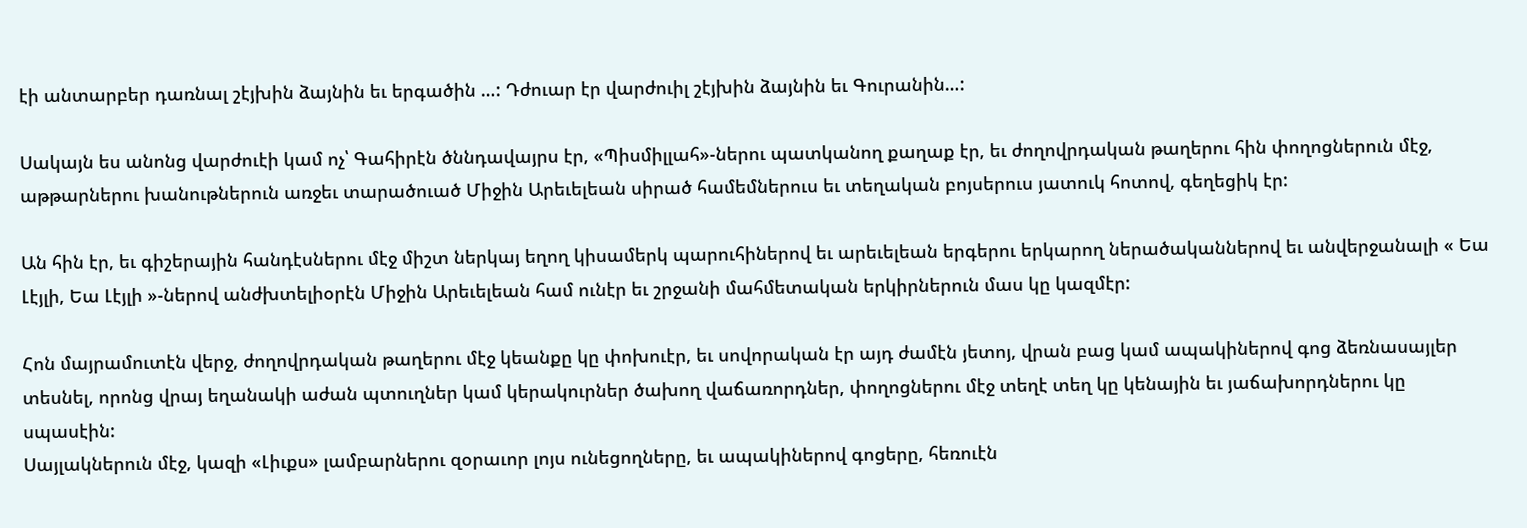էի անտարբեր դառնալ շէյխին ձայնին եւ երգածին …: Դժուար էր վարժուիլ շէյխին ձայնին եւ Գուրանին…:

Սակայն ես անոնց վարժուէի կամ ոչ՝ Գահիրէն ծննդավայրս էր, «Պիսմիլլահ»-ներու պատկանող քաղաք էր, եւ ժողովրդական թաղերու հին փողոցներուն մէջ, աթթարներու խանութներուն առջեւ տարածուած Միջին Արեւելեան սիրած համեմներուս եւ տեղական բոյսերուս յատուկ հոտով, գեղեցիկ էր:

Ան հին էր, եւ գիշերային հանդէսներու մէջ միշտ ներկայ եղող կիսամերկ պարուհիներով եւ արեւելեան երգերու երկարող ներածականներով եւ անվերջանալի « Եա Լէյլի, Եա Լէյլի »-ներով անժխտելիօրէն Միջին Արեւելեան համ ունէր եւ շրջանի մահմետական երկիրներուն մաս կը կազմէր:

Հոն մայրամուտէն վերջ, ժողովրդական թաղերու մէջ կեանքը կը փոխուէր, եւ սովորական էր այդ ժամէն յետոյ, վրան բաց կամ ապակիներով գոց ձեռնասայլեր տեսնել, որոնց վրայ եղանակի աժան պտուղներ կամ կերակուրներ ծախող վաճառորդներ, փողոցներու մէջ տեղէ տեղ կը կենային եւ յաճախորդներու կը սպասէին:
Սայլակներուն մէջ, կազի «Լիւքս» լամբարներու զօրաւոր լոյս ունեցողները, եւ ապակիներով գոցերը, հեռուէն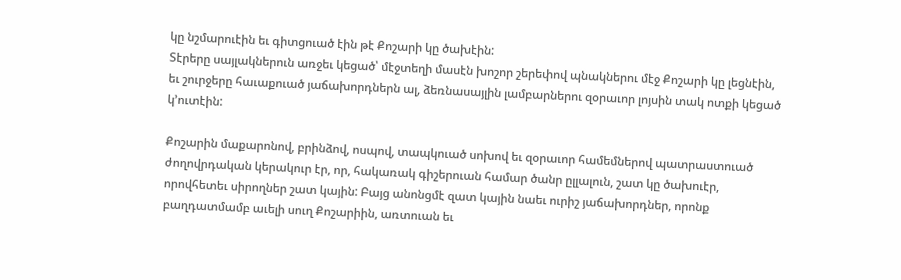կը նշմարուէին եւ գիտցուած էին թէ Քոշարի կը ծախէին:
Տէրերը սայլակներուն առջեւ կեցած՝ մէջտեղի մասէն խոշոր շերեփով պնակներու մէջ Քոշարի կը լեցնէին, եւ շուրջերը հաւաքուած յաճախորդներն ալ, ձեռնասայլին լամբարներու զօրաւոր լոյսին տակ ոտքի կեցած կ’ուտէին:

Քոշարին մաքարոնով, բրինձով, ոսպով, տապկուած սոխով եւ զօրաւոր համեմներով պատրաստուած ժողովրդական կերակուր էր, որ, հակառակ գիշերուան համար ծանր ըլլալուն, շատ կը ծախուէր, որովհետեւ սիրողներ շատ կային: Բայց անոնցմէ զատ կային նաեւ ուրիշ յաճախորդներ, որոնք բաղդատմամբ աւելի սուղ Քոշարիին, առտուան եւ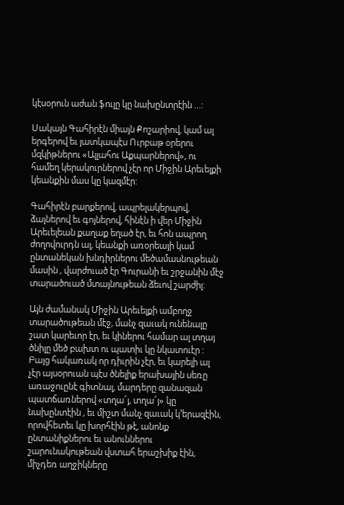կէսօրուն աժան ֆուլը կը նախընտրէին …:

Սակայն Գահիրէն միայն Քոշարիով, կամ ալ երգերով եւ յատկապէս Ուրբաթ օրերու մզկիթներու «Ալլահու Աքպարներով», ու համեղ կերակուրներով չէր որ Միջին Արեւելքի կեանքին մաս կը կազմէր:

Գահիրէն բարքերով, ապրելակերպով, ձայներով եւ գոյներով, հինէն ի վեր Միջին Արեւելեան քաղաք եղած էր, եւ հոն ապրող ժողովուրդն ալ, կեանքի առօրեայի կամ ընտանեկան խնդիրներու մեծամասնութեան մասին , վարժուած էր Գուրանի եւ շրջանին մէջ տարածուած մտայնութեան ձեւով շարժիլ:

Այն ժամանակ Միջին Արեւելքի ամբողջ տարածութեան մէջ, մանչ զաւակ ունենալը շատ կարեւոր էր, եւ կիներու համար ալ տղայ ծնիլը մեծ բախտ ու պատիւ կը նկատուէր : Բայց հակառակ որ դիւրին չէր, եւ կարելի ալ չէր այսօրուան պէս ծնելիք երախային սեռը առաջուընէ գիտնալ, մարդերը զանազան պատճառներով «տղա՜յ, տղա՜յ» կը նախընտէին , եւ միշտ մանչ զաւակ կ’երազէին, որովհետեւ կը խորհէին թէ, անոնք ընտանիքներու եւ անուններու շարունակութեան վստահ երաշխիք էին, միչդեռ աղջիկները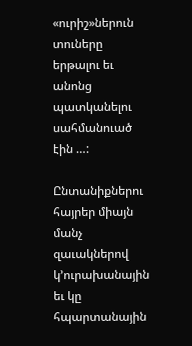«ուրիշ»ներուն տուները երթալու եւ անոնց պատկանելու սահմանուած էին …:

Ընտանիքներու հայրեր միայն մանչ զաւակներով կ’ուրախանային եւ կը հպարտանային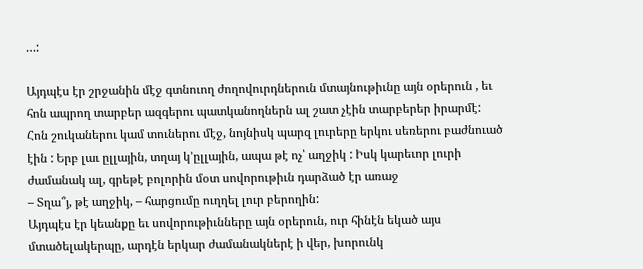…:

Այդպէս էր շրջանին մէջ գտնուող ժողովուրդներուն մտայնութիւնը այն օրերուն , եւ հոն ապրող տարբեր ազգերու պատկանողներն ալ շատ չէին տարբերեր իրարմէ:
Հոն շուկաներու կամ տուներու մէջ, նոյնիսկ պարզ լուրերը երկու սեռերու բաժնուած էին : Երբ լաւ ըլլային, տղայ կ’ըլլային, ապա թէ ոչ՝ աղջիկ : Իսկ կարեւոր լուրի ժամանակ ալ, գրեթէ բոլորին մօտ սովորութիւն դարձած էր առաջ
– Տղա՞յ, թէ աղջիկ, – հարցումը ուղղել լուր բերողին:
Այդպէս էր կեանքը եւ սովորութիւնները այն օրերուն, ուր հինէն եկած այս մտածելակերպը, արդէն երկար ժամանակներէ ի վեր, խորունկ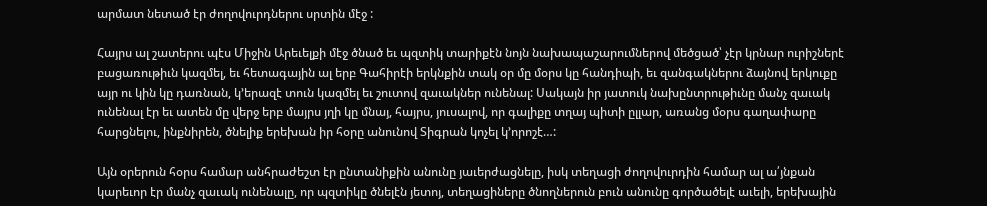արմատ նետած էր ժողովուրդներու սրտին մէջ :

Հայրս ալ շատերու պէս Միջին Արեւելքի մէջ ծնած եւ պզտիկ տարիքէն նոյն նախապաշարումներով մեծցած՝ չէր կրնար ուրիշներէ բացառութիւն կազմել, եւ հետագային ալ երբ Գահիրէի երկնքին տակ օր մը մօրս կը հանդիպի, եւ զանգակներու ձայնով երկուքը այր ու կին կը դառնան, կ’երազէ տուն կազմել եւ շուտով զաւակներ ունենալ: Սակայն իր յատուկ նախընտրութիւնը մանչ զաւակ ունենալ էր եւ ատեն մը վերջ երբ մայրս յղի կը մնայ, հայրս, յուսալով, որ գալիքը տղայ պիտի ըլլար, առանց մօրս գաղափարը հարցնելու, ինքնիրեն, ծնելիք երեխան իր հօրը անունով Տիգրան կոչել կ’որոշէ…:

Այն օրերուն հօրս համար անհրաժեշտ էր ընտանիքին անունը յաւերժացնելը, իսկ տեղացի ժողովուրդին համար ալ ա՛յնքան կարեւոր էր մանչ զաւակ ունենալը, որ պզտիկը ծնելէն յետոյ, տեղացիները ծնողներուն բուն անունը գործածելէ աւելի, երեխային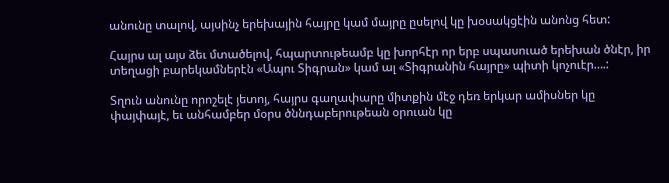անունը տալով, այսինչ երեխային հայրը կամ մայրը ըսելով կը խօսակցէին անոնց հետ:

Հայրս ալ այս ձեւ մտածելով, հպարտութեամբ կը խորհէր որ երբ սպասուած երեխան ծնէր, իր տեղացի բարեկամներէն «Ապու Տիգրան» կամ ալ «Տիգրանին հայրը» պիտի կոչուէր….:

Տղուն անունը որոշելէ յետոյ, հայրս գաղափարը միտքին մէջ դեռ երկար ամիսներ կը փայփայէ, եւ անհամբեր մօրս ծննդաբերութեան օրուան կը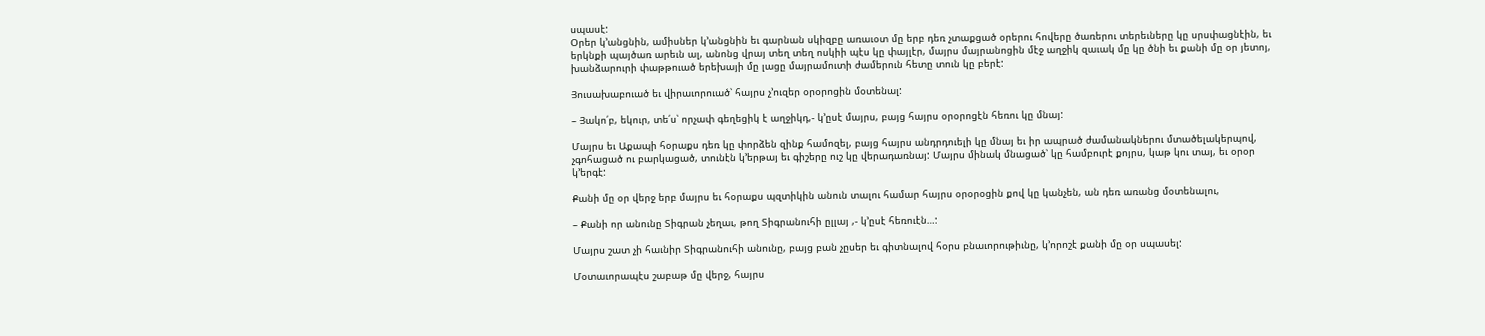սպասէ:
Օրեր կ’անցնին, ամիսներ կ’անցնին եւ գարնան սկիզբը առաւօտ մը երբ դեռ չտաքցած օրերու հովերը ծառերու տերեւները կը սրսփացնէին, եւ երկնքի պայծառ արեւն ալ, անոնց վրայ տեղ տեղ ոսկիի պէս կը փայլէր, մայրս մայրանոցին մէջ աղջիկ զաւակ մը կը ծնի եւ քանի մը օր յետոյ, խանձարուրի փաթթուած երեխայի մը լացը մայրամուտի ժամերուն հետը տուն կը բերէ:

Յուսախաբուած եւ վիրաւորուած՝ հայրս չ’ուզեր օրօրոցին մօտենալ:

– Յակո՛բ, եկուր, տե՛ս՝ որչափ գեղեցիկ է աղջիկդ,- կ’ըսէ մայրս, բայց հայրս օրօրոցէն հեռու կը մնայ:

Մայրս եւ Աքապի հօրաքս դեռ կը փորձեն զինք համոզել, բայց հայրս անդրդուելի կը մնայ եւ իր ապրած ժամանակներու մտածելակերպով, չգոհացած ու բարկացած, տունէն կ’երթայ եւ գիշերը ուշ կը վերադառնայ: Մայրս մինակ մնացած՝ կը համբուրէ քոյրս, կաթ կու տայ, եւ օրօր կ’երգէ:

Քանի մը օր վերջ երբ մայրս եւ հօրաքս պզտիկին անուն տալու համար հայրս օրօրօցին քով կը կանչեն, ան դեռ առանց մօտենալու,

– Քանի որ անունը Տիգրան չեղաւ, թող Տիգրանուհի ըլլայ ,- կ’ըսէ հեռուէն…:

Մայրս շատ չի հաւնիր Տիգրանուհի անունը, բայց բան չըսեր եւ գիտնալով հօրս բնաւորութիւնը, կ’որոշէ քանի մը օր սպասել:

Մօտաւորապէս շաբաթ մը վերջ, հայրս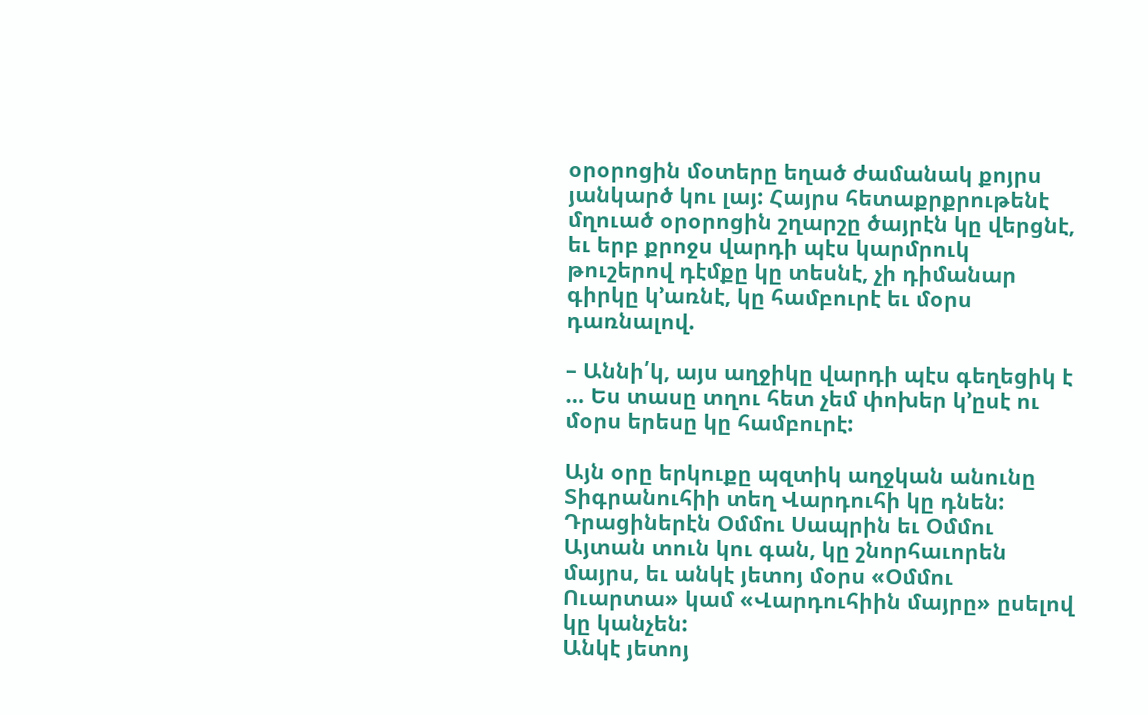օրօրոցին մօտերը եղած ժամանակ քոյրս յանկարծ կու լայ: Հայրս հետաքրքրութենէ մղուած օրօրոցին շղարշը ծայրէն կը վերցնէ, եւ երբ քրոջս վարդի պէս կարմրուկ թուշերով դէմքը կը տեսնէ, չի դիմանար գիրկը կ’առնէ, կը համբուրէ եւ մօրս դառնալով.

– Աննի՛կ, այս աղջիկը վարդի պէս գեղեցիկ է … Ես տասը տղու հետ չեմ փոխեր կ’ըսէ ու մօրս երեսը կը համբուրէ:

Այն օրը երկուքը պզտիկ աղջկան անունը Տիգրանուհիի տեղ Վարդուհի կը դնեն: Դրացիներէն Օմմու Սապրին եւ Օմմու Այտան տուն կու գան, կը շնորհաւորեն մայրս, եւ անկէ յետոյ մօրս «Օմմու Ուարտա» կամ «Վարդուհիին մայրը» ըսելով կը կանչեն:
Անկէ յետոյ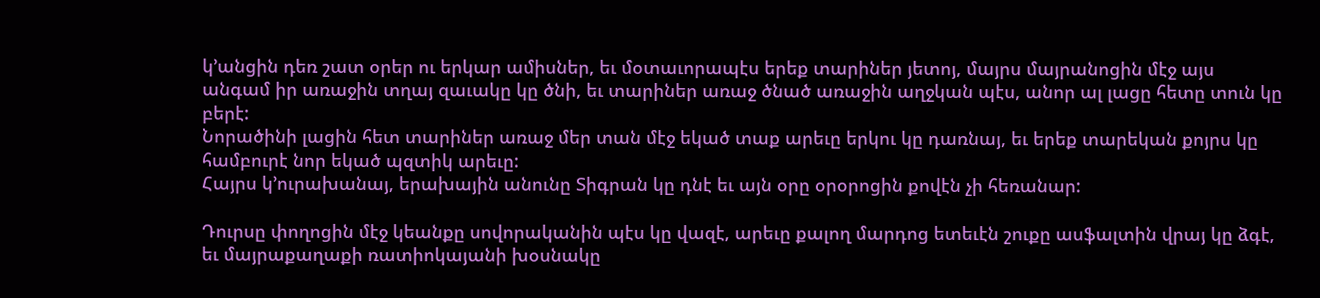կ’անցին դեռ շատ օրեր ու երկար ամիսներ, եւ մօտաւորապէս երեք տարիներ յետոյ, մայրս մայրանոցին մէջ այս անգամ իր առաջին տղայ զաւակը կը ծնի, եւ տարիներ առաջ ծնած առաջին աղջկան պէս, անոր ալ լացը հետը տուն կը բերէ:
Նորածինի լացին հետ տարիներ առաջ մեր տան մէջ եկած տաք արեւը երկու կը դառնայ, եւ երեք տարեկան քոյրս կը համբուրէ նոր եկած պզտիկ արեւը:
Հայրս կ’ուրախանայ, երախային անունը Տիգրան կը դնէ եւ այն օրը օրօրոցին քովէն չի հեռանար:

Դուրսը փողոցին մէջ կեանքը սովորականին պէս կը վազէ, արեւը քալող մարդոց ետեւէն շուքը ասֆալտին վրայ կը ձգէ, եւ մայրաքաղաքի ռատիոկայանի խօսնակը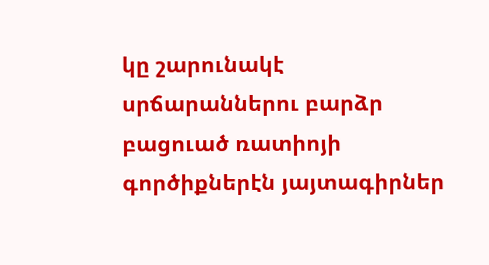կը շարունակէ սրճարաններու բարձր բացուած ռատիոյի գործիքներէն յայտագիրներ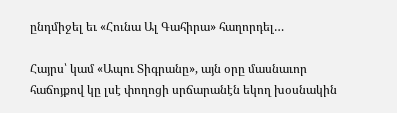ընդմիջել եւ «Հունա Ալ Գահիրա» հաղորդել…

Հայրս՝ կամ «Ապու Տիգրանը», այն օրը մասնաւոր հաճոյքով կը լսէ փողոցի սրճարանէն եկող խօսնակին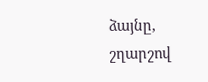ձայնը, շղարշով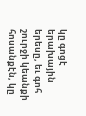կը գոցէ երախային երեսը, եւ գոհ շուրջի կեանքի հոսանքէն, կը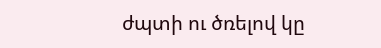ժպտի ու ծռելով կը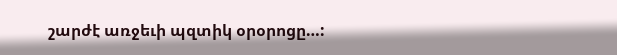շարժէ առջեւի պզտիկ օրօրոցը…: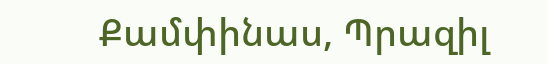Քամփինաս, Պրազիլ